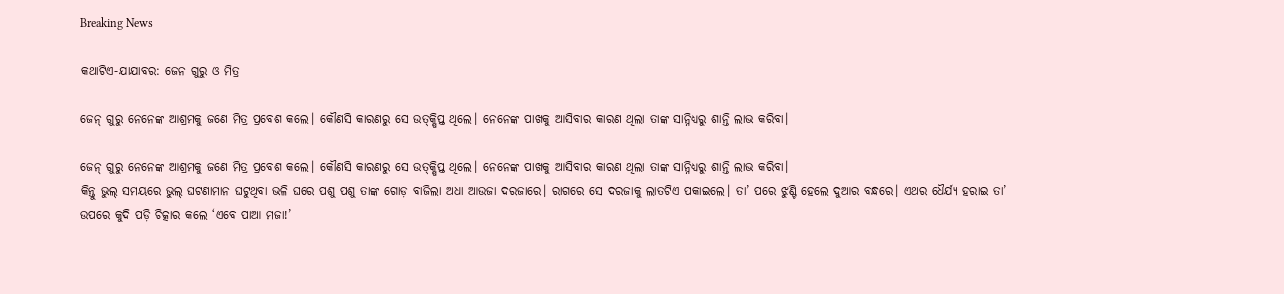Breaking News

କଥାଟିଏ-ଯାଯାବର: ଜେନ ଗୁରୁ ଓ ମିତ୍ର

ଜେନ୍‌ ଗୁରୁ ନେନେଙ୍କ ଆଶ୍ରମକୁ ଜଣେ ମିତ୍ର ପ୍ରବେଶ କଲେ। କୌଣସି କାରଣରୁ ସେ ଉତ୍‌କ୍ଷିପ୍ତ ଥିଲେ। ନେନେଙ୍କ ପାଖକୁ ଆସିବାର କାରଣ ଥିଲା ତାଙ୍କ ସାନ୍ନିଧ୍ୟରୁ ଶାନ୍ତି ଲାଭ କରିବା।

ଜେନ୍‌ ଗୁରୁ ନେନେଙ୍କ ଆଶ୍ରମକୁ ଜଣେ ମିତ୍ର ପ୍ରବେଶ କଲେ। କୌଣସି କାରଣରୁ ସେ ଉତ୍‌କ୍ଷିପ୍ତ ଥିଲେ। ନେନେଙ୍କ ପାଖକୁ ଆସିବାର କାରଣ ଥିଲା ତାଙ୍କ ସାନ୍ନିଧ୍ୟରୁ ଶାନ୍ତି ଲାଭ କରିବା।
କିନ୍ତୁ ଭୁଲ୍‌ ସମୟରେ ଭୁଲ୍‌ ଘଟଣାମାନ ଘଟୁଥିବା ଭଳି ଘରେ ପଶୁ ପଶୁ ତାଙ୍କ ଗୋଡ଼ ବାଜିଲା ଅଧା ଆଉଜା ଦରଜାରେ। ରାଗରେ ସେ ଦରଜାକୁ ଲାତଟିଏ ପକାଇଲେ। ତା’ ପରେ ଝୁଣ୍ଟି ହେଲେ ଦୁଆର ବନ୍ଧରେ। ଏଥର ଧୈର୍ଯ୍ୟ ହରାଇ ତା’ ଉପରେ କୁଦି ପଡ଼ି ଚିତ୍କାର କଲେ ‘ଏବେ ପାଆ ମଜା!’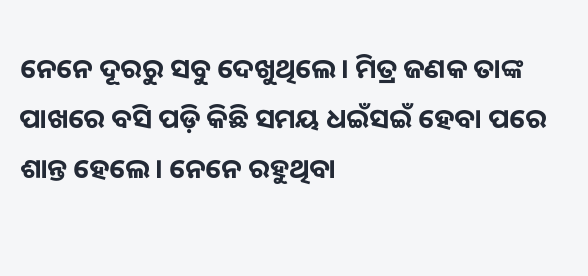ନେନେ ଦୂରରୁ ସବୁ ଦେଖୁଥିଲେ। ମିତ୍ର ଜଣକ ତାଙ୍କ ପାଖରେ ବସି ପଡ଼ି କିଛି ସମୟ ଧଇଁସଇଁ ହେବା ପରେ ଶାନ୍ତ ହେଲେ। ନେନେ ରହୁଥିବା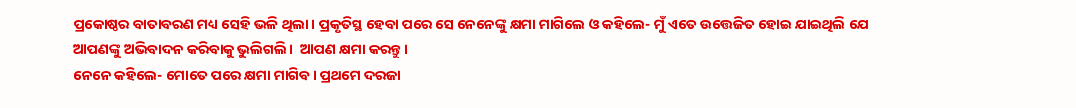ପ୍ରକୋଷ୍ଠର ବାତାବରଣ ମଧ୍ୟ ସେହି ଭଳି ଥିଲା। ପ୍ରକୃତିସ୍ଥ ହେବା ପରେ ସେ ନେନେଙ୍କୁ କ୍ଷମା ମାଗିଲେ ଓ କହିଲେ- ମୁଁ ଏତେ ଉତ୍ତେଜିତ ହୋଇ ଯାଇଥିଲି ଯେ ଆପଣଙ୍କୁ ଅଭିବାଦନ କରିବାକୁ ଭୁଲିଗଲି।  ଆପଣ କ୍ଷମା କରନ୍ତୁ।
ନେନେ କହିଲେ- ମୋତେ ପରେ କ୍ଷମା ମାଗିବ। ପ୍ରଥମେ ଦରଜା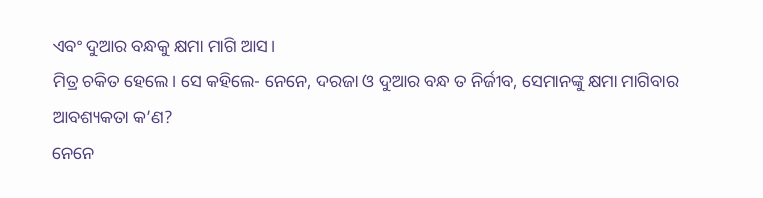ଏବଂ ଦୁଆର ବନ୍ଧକୁ କ୍ଷମା ମାଗି ଆସ।
ମିତ୍ର ଚକିତ ହେଲେ। ସେ କହିଲେ- ନେନେ, ଦରଜା ଓ ଦୁଆର ବନ୍ଧ ତ ନିର୍ଜୀବ, ସେମାନଙ୍କୁ କ୍ଷମା ମାଗିବାର ଆବଶ୍ୟକତା କ’ଣ?
ନେନେ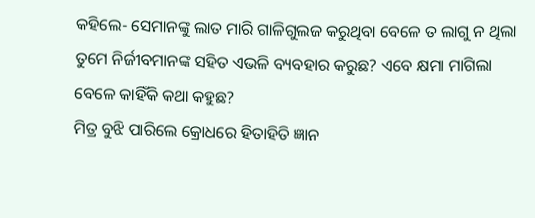କହିଲେ- ସେମାନଙ୍କୁ ଲାତ ମାରି ଗାଳିଗୁଲଜ କରୁଥିବା ବେଳେ ତ ଲାଗୁ ନ ଥିଲା ତୁମେ ନିର୍ଜୀବମାନଙ୍କ ସହିତ ଏଭଳି ବ୍ୟବହାର କରୁଛ? ଏବେ କ୍ଷମା ମାଗିଲା ବେଳେ କାହିଁକି କଥା କହୁଛ?
ମିତ୍ର ବୁଝି ପାରିଲେ କ୍ରୋଧରେ ହିତାହିତି ଜ୍ଞାନ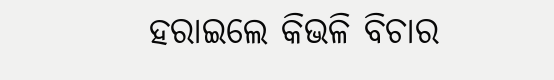ହରାଇଲେ କିଭଳି ବିଚାର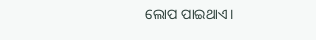ଲୋପ ପାଇଥାଏ।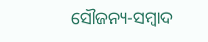ସୌଜନ୍ୟ-ସମ୍ୱାଦ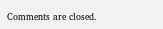Comments are closed.